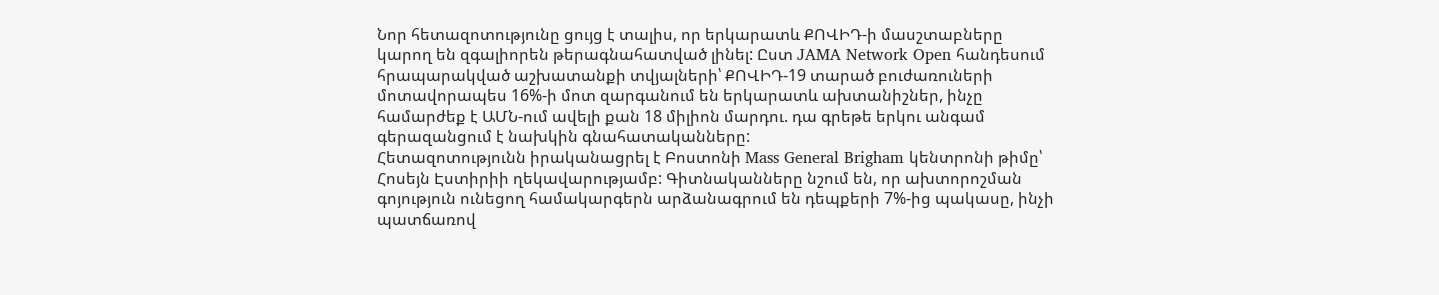Նոր հետազոտությունը ցույց է տալիս, որ երկարատև ՔՈՎԻԴ-ի մասշտաբները կարող են զգալիորեն թերագնահատված լինել: Ըստ JAMA Network Open հանդեսում հրապարակված աշխատանքի տվյալների՝ ՔՈՎԻԴ-19 տարած բուժառուների մոտավորապես 16%-ի մոտ զարգանում են երկարատև ախտանիշներ, ինչը համարժեք է ԱՄՆ-ում ավելի քան 18 միլիոն մարդու. դա գրեթե երկու անգամ գերազանցում է նախկին գնահատականները:
Հետազոտությունն իրականացրել է Բոստոնի Mass General Brigham կենտրոնի թիմը՝ Հոսեյն Էստիրիի ղեկավարությամբ: Գիտնականները նշում են, որ ախտորոշման գոյություն ունեցող համակարգերն արձանագրում են դեպքերի 7%-ից պակասը, ինչի պատճառով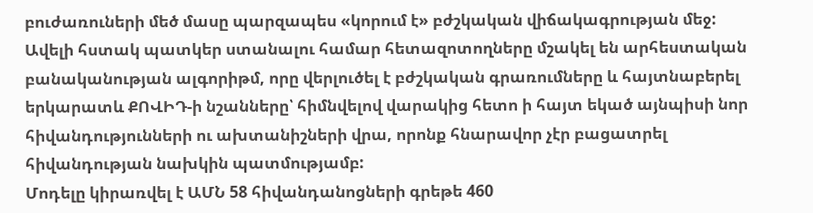բուժառուների մեծ մասը պարզապես «կորում է» բժշկական վիճակագրության մեջ:
Ավելի հստակ պատկեր ստանալու համար հետազոտողները մշակել են արհեստական բանականության ալգորիթմ, որը վերլուծել է բժշկական գրառումները և հայտնաբերել երկարատև ՔՈՎԻԴ-ի նշանները՝ հիմնվելով վարակից հետո ի հայտ եկած այնպիսի նոր հիվանդությունների ու ախտանիշների վրա, որոնք հնարավոր չէր բացատրել հիվանդության նախկին պատմությամբ:
Մոդելը կիրառվել է ԱՄՆ 58 հիվանդանոցների գրեթե 460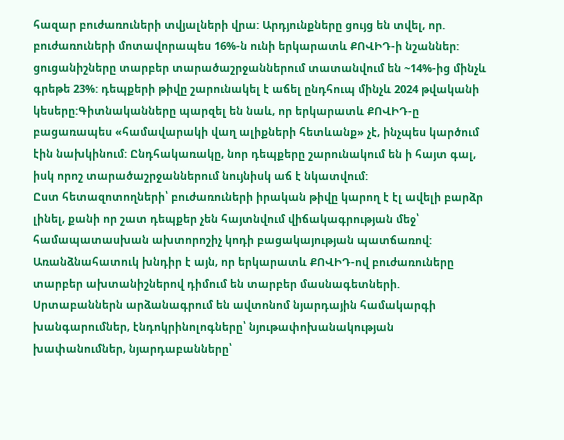հազար բուժառուների տվյալների վրա: Արդյունքները ցույց են տվել, որ.
բուժառուների մոտավորապես 16%-ն ունի երկարատև ՔՈՎԻԴ-ի նշաններ: ցուցանիշները տարբեր տարածաշրջաններում տատանվում են ~14%-ից մինչև գրեթե 23%: դեպքերի թիվը շարունակել է աճել ընդհուպ մինչև 2024 թվականի կեսերը:Գիտնականները պարզել են նաև, որ երկարատև ՔՈՎԻԴ-ը բացառապես «համավարակի վաղ ալիքների հետևանք» չէ, ինչպես կարծում էին նախկինում: Ընդհակառակը, նոր դեպքերը շարունակում են ի հայտ գալ, իսկ որոշ տարածաշրջաններում նույնիսկ աճ է նկատվում:
Ըստ հետազոտողների՝ բուժառուների իրական թիվը կարող է էլ ավելի բարձր լինել, քանի որ շատ դեպքեր չեն հայտնվում վիճակագրության մեջ՝ համապատասխան ախտորոշիչ կոդի բացակայության պատճառով:
Առանձնահատուկ խնդիր է այն, որ երկարատև ՔՈՎԻԴ-ով բուժառուները տարբեր ախտանիշներով դիմում են տարբեր մասնագետների. Սրտաբաններն արձանագրում են ավտոնոմ նյարդային համակարգի խանգարումներ, էնդոկրինոլոգները՝ նյութափոխանակության խափանումներ, նյարդաբանները՝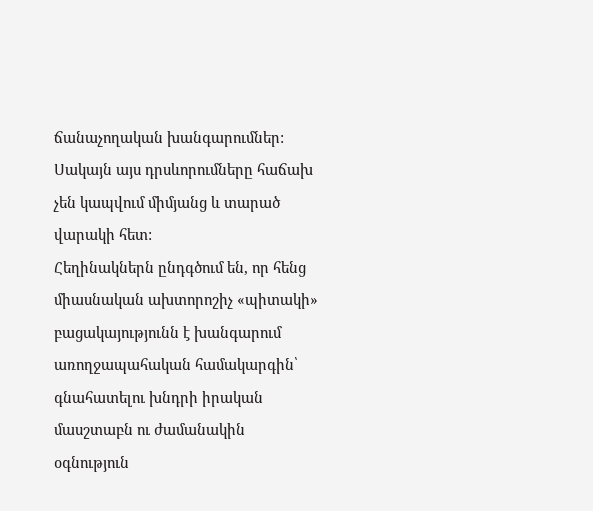ճանաչողական խանգարումներ: Սակայն այս դրսևորումները հաճախ չեն կապվում միմյանց և տարած վարակի հետ:
Հեղինակներն ընդգծում են, որ հենց միասնական ախտորոշիչ «պիտակի» բացակայությունն է խանգարում առողջապահական համակարգին՝ գնահատելու խնդրի իրական մասշտաբն ու ժամանակին օգնություն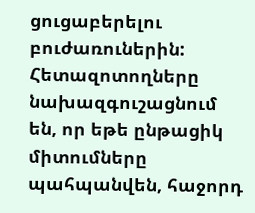ցուցաբերելու բուժառուներին:
Հետազոտողները նախազգուշացնում են, որ եթե ընթացիկ միտումները պահպանվեն, հաջորդ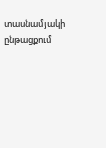տասնամյակի ընթացքում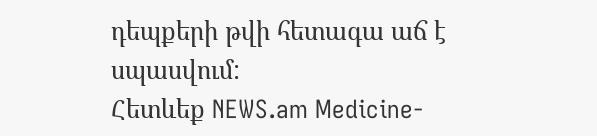դեպքերի թվի հետագա աճ է սպասվում:
Հետևեք NEWS.am Medicine-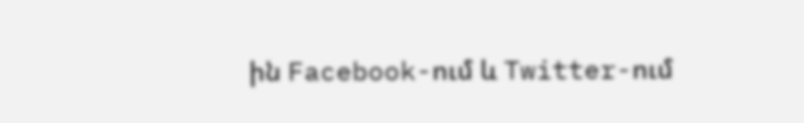ին Facebook-ում և Twitter-ում